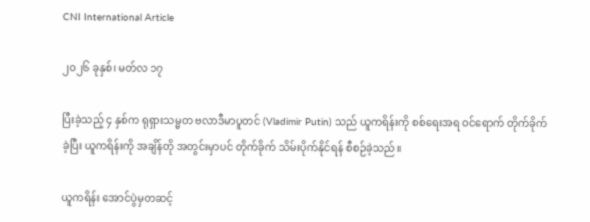CNI International Article

၂၀၂၆ ခုနှစ်၊ မတ်လ ၁၇

ပြီးခဲ့သည့် ၄ နှစ်က ရုရှားသမ္မတ ဗလာဒီမာပူတင် (Vladimir Putin) သည် ယူကရိန်းကို စစ်ရေးအရ ဝင်ရောက် တိုက်ခိုက်ခဲ့ပြီး ယူကရိန်းကို အချိန်တို အတွင်းမှာပင် တိုက်ခိုက် သိမ်းပိုက်နိုင်ရန် စီစဉ်ခဲ့သည်။

ယူကရိန်း အောင်ပွဲမှတဆင့်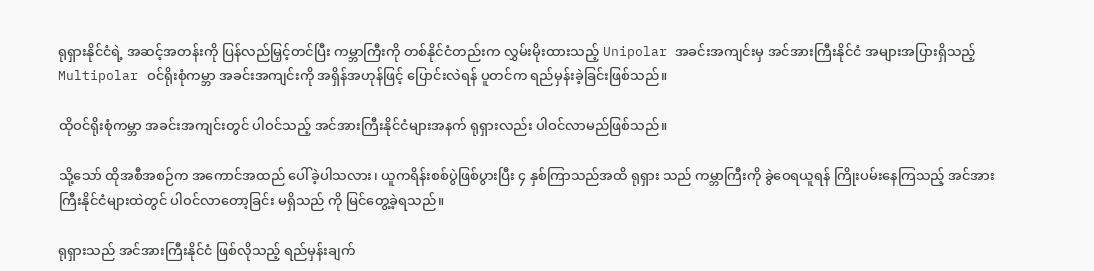ရုရှားနိုင်ငံရဲ့ အဆင့်အတန်းကို ပြန်လည်မြှင့်တင်ပြီး ကမ္ဘာကြီးကို တစ်နိုင်ငံတည်းက လွှမ်းမိုးထားသည့် Unipolar အခင်းအကျင်းမှ အင်အားကြီးနိုင်ငံ အများအပြားရှိသည့် Multipolar ဝင်ရိုးစုံကမ္ဘာ အခင်းအကျင်းကို အရှိန်အဟုန်ဖြင့် ပြောင်းလဲရန် ပူတင်က ရည်မှန်းခဲ့ခြင်းဖြစ်သည်။

ထိုဝင်ရိုးစုံကမ္ဘာ အခင်းအကျင်းတွင် ပါဝင်သည့် အင်အားကြီးနိုင်ငံများအနက် ရုရှားလည်း ပါဝင်လာမည်ဖြစ်သည်။

သို့သော် ထိုအစီအစဉ်က အကောင်အထည် ပေါ်ခဲ့ပါသလား၊ ယူကရိန်းစစ်ပွဲဖြစ်ပွားပြီး ၄ နှစ်ကြာသည်အထိ ရုရှား သည် ကမ္ဘာကြီးကို ခွဲဝေရယူရန် ကြိုးပမ်းနေကြသည့် အင်အားကြီးနိုင်ငံများထဲတွင် ပါဝင်လာတော့ခြင်း မရှိသည် ကို မြင်တွေ့ခဲ့ရသည်။

ရုရှားသည် အင်အားကြီးနိုင်ငံ ဖြစ်လိုသည့် ရည်မှန်းချက်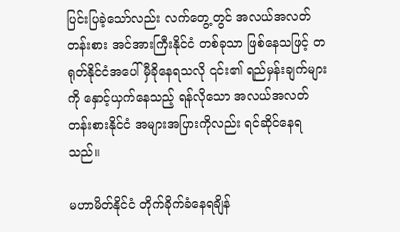ပြင်းပြခဲ့သော်လည်း လက်တွေ့တွင် အလယ်အလတ် တန်းစား အင်အားကြီးနိုင်ငံ တစ်ခုသာ ဖြစ်နေသဖြင့် တရုတ်နိုင်ငံအပေါ် မှီခိုနေရသလို ၎င်း၏ ရည်မှန်းချက်များကို နှောင့်ယှက်နေသည့် ရန်လိုသော အလယ်အလတ် တန်းစားနိုင်ငံ အများအပြားကိုလည်း ရင်ဆိုင်နေရသည်။

မဟာမိတ်နိုင်ငံ တိုက်ခိုက်ခံနေရချိန်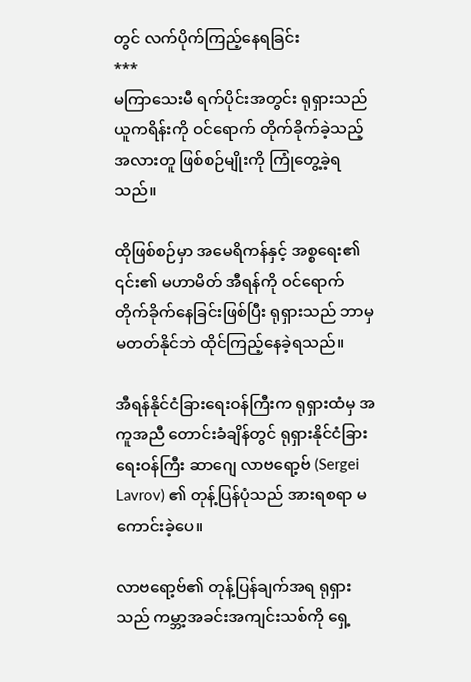တွင် လက်ပိုက်ကြည့်နေရခြင်း
***
မကြာသေးမီ ရက်ပိုင်းအတွင်း ရုရှားသည် ယူကရိန်းကို ဝင်ရောက် တိုက်ခိုက်ခဲ့သည့် အလားတူ ဖြစ်စဉ်မျိုးကို ကြုံတွေ့ခဲ့ရသည်။

ထိုဖြစ်စဉ်မှာ အမေရိကန်နှင့် အစ္စရေး၏ ၎င်း၏ မဟာမိတ် အီရန်ကို ဝင်ရောက် တိုက်ခိုက်နေခြင်းဖြစ်ပြီး ရုရှားသည် ဘာမှမတတ်နိုင်ဘဲ ထိုင်ကြည့်နေခဲ့ရသည်။

အီရန်နိုင်ငံခြားရေးဝန်ကြီးက ရုရှားထံမှ အကူအညီ တောင်းခံချိန်တွင် ရုရှားနိုင်ငံခြားရေးဝန်ကြီး ဆာဂျေ လာဗရော့ဗ် (Sergei Lavrov) ၏ တုန့်ပြန်ပုံသည် အားရစရာ မကောင်းခဲ့ပေ။

လာဗရော့ဗ်၏ တုန့်ပြန်ချက်အရ ရုရှားသည် ကမ္ဘာ့အခင်းအကျင်းသစ်ကို ရှေ့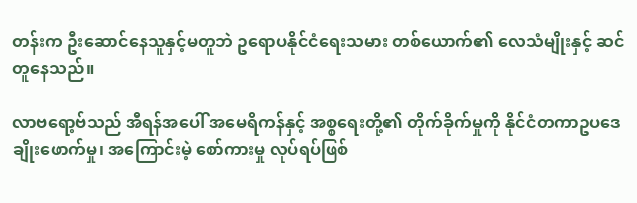တန်းက ဦးဆောင်နေသူနှင့်မတူဘဲ ဥရောပနိုင်ငံရေးသမား တစ်ယောက်၏ လေသံမျိုးနှင့် ဆင်တူနေသည်။

လာဗရော့ဗ်သည် အီရန်အပေါ် အမေရိကန်နှင့် အစ္စရေးတို့၏ တိုက်ခိုက်မှုကို နိုင်ငံတကာဥပဒေ ချိုးဖောက်မှု၊ အကြောင်းမဲ့ စော်ကားမှု လုပ်ရပ်ဖြစ်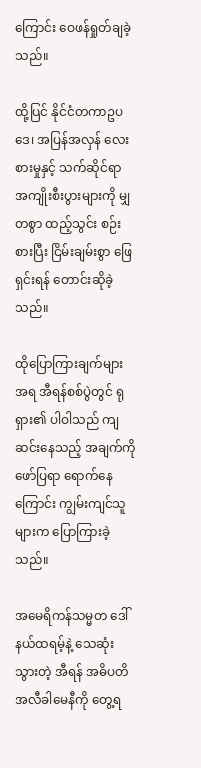ကြောင်း ဝေဖန်ရှုတ်ချခဲ့သည်။

ထို့ပြင် နိုင်ငံတကာဥပဒေ၊ အပြန်အလှန် လေးစားမှုနှင့် သက်ဆိုင်ရာ အကျိုးစီးပွားများကို မျှတစွာ ထည့်သွင်း စဉ်းစားပြီး ငြိမ်းချမ်းစွာ ဖြေရှင်းရန် တောင်းဆိုခဲ့သည်။

ထိုပြောကြားချက်များအရ အီရန်စစ်ပွဲတွင် ရုရှား၏ ပါဝါသည် ကျဆင်းနေသည့် အချက်ကို ဖော်ပြရာ ရောက်နေ ကြောင်း ကျွမ်းကျင်သူများက ပြောကြားခဲ့သည်။

အမေရိကန်သမ္မတ ဒေါ်နယ်ထရမ့်နဲ့ သေဆုံးသွားတဲ့ အီရန် အဓိပတိ အလီခါမေနီကို တွေ့ရ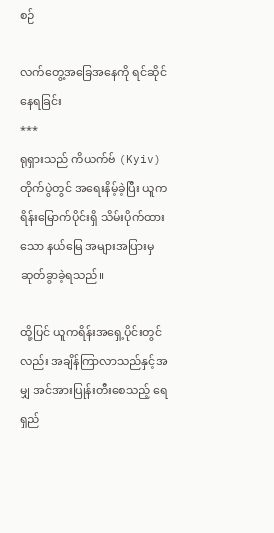စဉ်

လက်တွေ့အခြေအနေကို ရင်ဆိုင်နေရခြင်း
***
ရုရှားသည် ကိယက်ဗ် (Kyiv) တိုက်ပွဲတွင် အရေးနိမ့်ခဲ့ပြီး ယူကရိန်းမြောက်ပိုင်းရှိ သိမ်းပိုက်ထားသော နယ်မြေ အများအပြားမှ ဆုတ်ခွာခဲ့ရသည်။

ထို့ပြင် ယူကရိန်းအရှေ့ပိုင်းတွင်လည်း အချိန်ကြာလာသည်နှင့်အမျှ အင်အားပြုန်းတီးစေသည့် ရေရှည်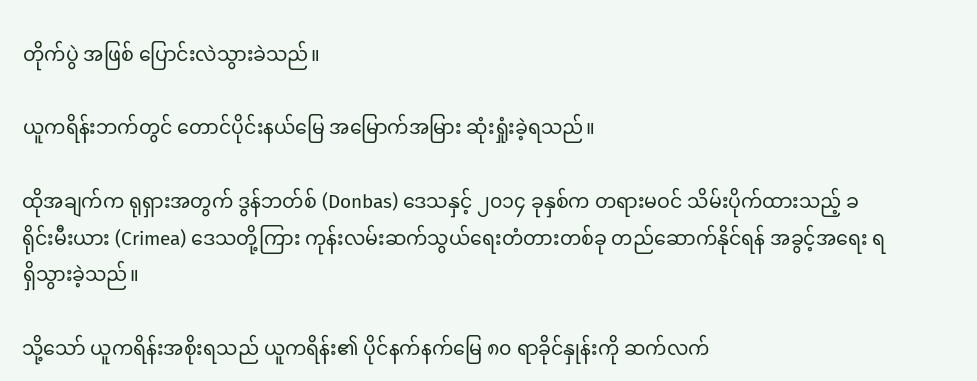တိုက်ပွဲ အဖြစ် ပြောင်းလဲသွားခဲသည်။

ယူကရိန်းဘက်တွင် တောင်ပိုင်းနယ်မြေ အမြောက်အမြား ဆုံးရှုံးခဲ့ရသည်။

ထိုအချက်က ရုရှားအတွက် ဒွန်ဘတ်စ် (Donbas) ဒေသနှင့် ၂၀၁၄ ခုနှစ်က တရားမဝင် သိမ်းပိုက်ထားသည့် ခရိုင်းမီးယား (Crimea) ဒေသတို့ကြား ကုန်းလမ်းဆက်သွယ်ရေးတံတားတစ်ခု တည်ဆောက်နိုင်ရန် အခွင့်အရေး ရရှိသွားခဲ့သည်။

သို့သော် ယူကရိန်းအစိုးရသည် ယူကရိန်း၏ ပိုင်နက်နက်မြေ ၈၀ ရာခိုင်နှုန်းကို ဆက်လက်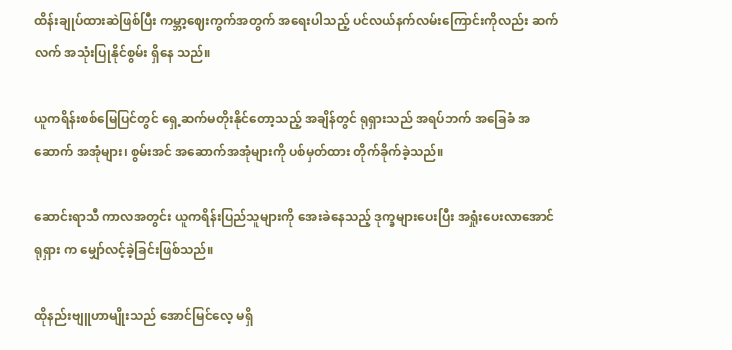ထိန်းချုပ်ထားဆဲဖြစ်ပြီး ကမ္ဘာ့ဈေးကွက်အတွက် အရေးပါသည့် ပင်လယ်နက်လမ်းကြောင်းကိုလည်း ဆက်လက် အသုံးပြုနိုင်စွမ်း ရှိနေ သည်။

ယူကရိန်းစစ်မြေပြင်တွင် ရှေ့ဆက်မတိုးနိုင်တော့သည့် အချိန်တွင် ရုရှားသည် အရပ်ဘက် အခြေခံ အဆောက် အအုံများ၊ စွမ်းအင် အဆောက်အအုံများကို ပစ်မှတ်ထား တိုက်ခိုက်ခဲ့သည်။

ဆောင်းရာသီ ကာလအတွင်း ယူကရိန်းပြည်သူများကို အေးခဲနေသည့် ဒုက္ခများပေးပြီး အရှုံးပေးလာအောင် ရုရှား က မျှော်လင့်ခဲ့ခြင်းဖြစ်သည်။

ထိုနည်းဗျူဟာမျိုးသည် အောင်မြင်လေ့ မရှိ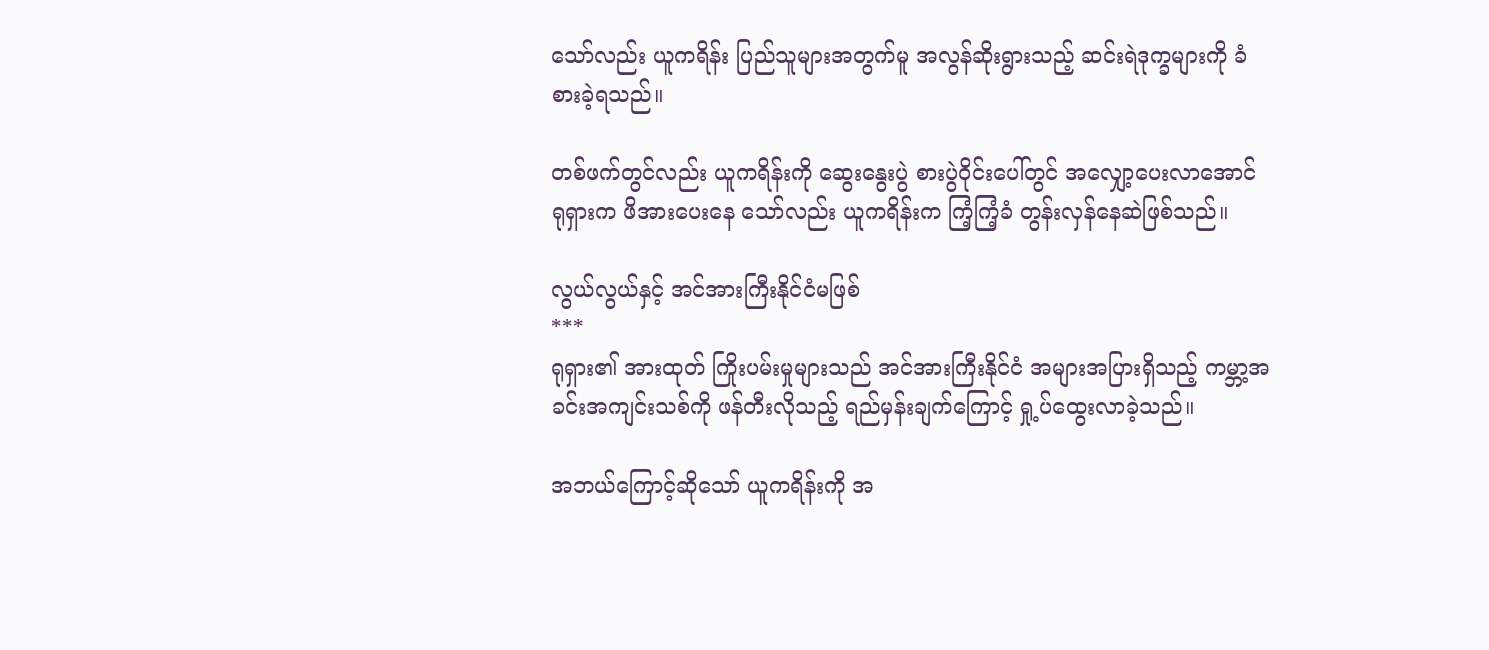သော်လည်း ယူကရိန်း ပြည်သူများအတွက်မူ အလွန်ဆိုးရွားသည့် ဆင်းရဲဒုက္ခများကို ခံစားခဲ့ရသည်။

တစ်ဖက်တွင်လည်း ယူကရိန်းကို ဆွေးနွေးပွဲ စားပွဲဝိုင်းပေါ်တွင် အလျှော့ပေးလာအောင် ရုရှားက ဖိအားပေးနေ သော်လည်း ယူကရိန်းက ကြံ့ကြံ့ခံ တွန်းလှန်နေဆဲဖြစ်သည်။

လွယ်လွယ်နှင့် အင်အားကြီးနိုင်ငံမဖြစ်
***
ရုရှား၏ အားထုတ် ကြိုးပမ်းမှုများသည် အင်အားကြီးနိုင်ငံ အများအပြားရှိသည့် ကမ္ဘာ့အခင်းအကျင်းသစ်ကို ဖန်တီးလိုသည့် ရည်မှန်းချက်ကြောင့် ရှု့ပ်ထွေးလာခဲ့သည်။

အဘယ်ကြောင့်ဆိုသော် ယူကရိန်းကို အ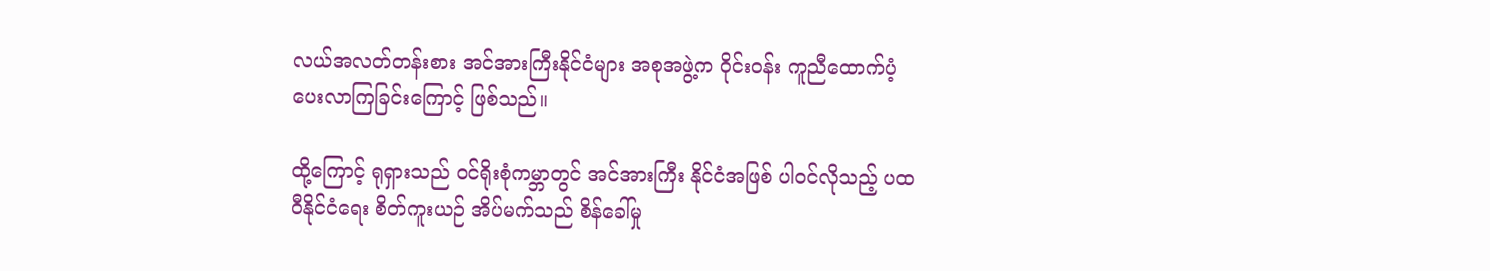လယ်အလတ်တန်းစား အင်အားကြီးနိုင်ငံများ အစုအဖွဲ့က ဝိုင်းဝန်း ကူညီထောက်ပံ့ ပေးလာကြခြင်းကြောင့် ဖြစ်သည်။

ထို့ကြောင့် ရုရှားသည် ဝင်ရိုးစုံကမ္ဘာတွင် အင်အားကြီး နိုင်ငံအဖြစ် ပါဝင်လိုသည့် ပထဝီနိုင်ငံရေး စိတ်ကူးယဉ် အိပ်မက်သည် စိန်ခေါ်မှု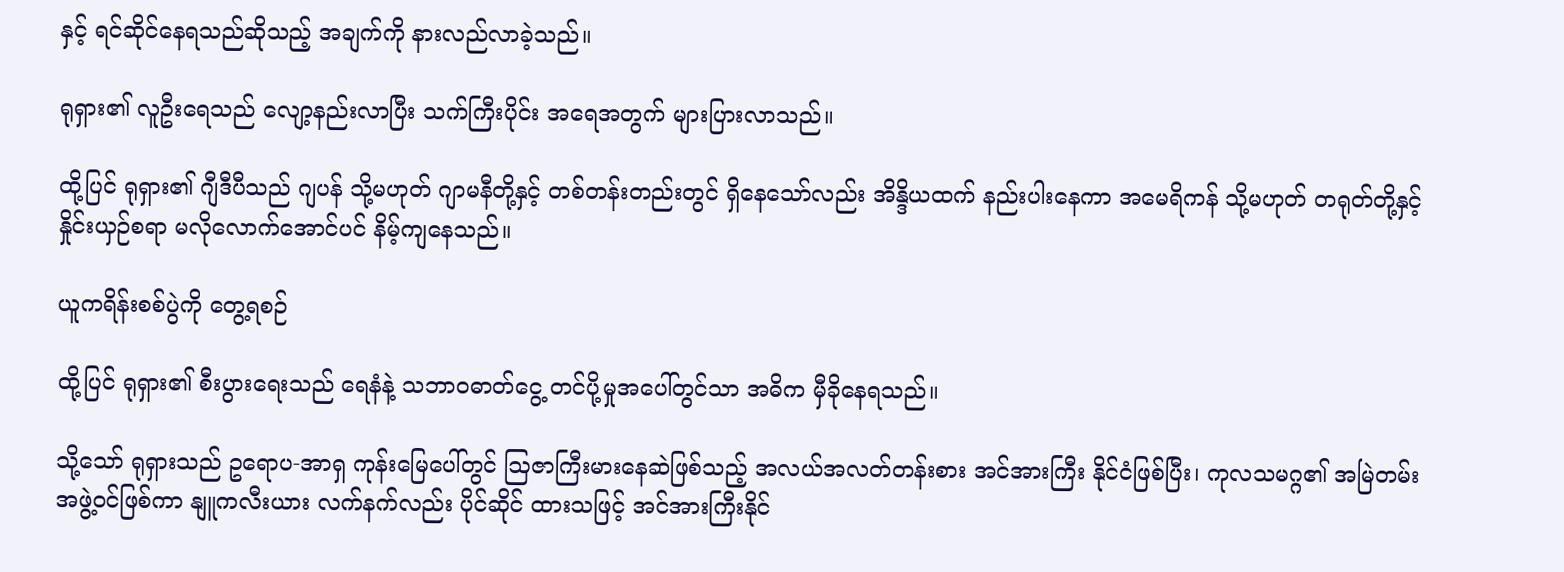နှင့် ရင်ဆိုင်နေရသည်ဆိုသည့် အချက်ကို နားလည်လာခဲ့သည်။

ရုရှား၏ လူဦးရေသည် လျော့နည်းလာပြီး သက်ကြီးပိုင်း အရေအတွက် များပြားလာသည်။

ထို့ပြင် ရုရှား၏ ဂျီဒီပီသည် ဂျပန် သို့မဟုတ် ဂျာမနီတို့နှင့် တစ်တန်းတည်းတွင် ရှိနေသော်လည်း အိန္ဒိယထက် နည်းပါးနေကာ အမေရိကန် သို့မဟုတ် တရုတ်တို့နှင့် နှိုင်းယှဉ်စရာ မလိုလောက်အောင်ပင် နိမ့်ကျနေသည်။

ယူကရိန်းစစ်ပွဲကို တွေ့ရစဉ်

ထို့ပြင် ရုရှား၏ စီးပွားရေးသည် ရေနံနဲ့ သဘာဝဓာတ်ငွေ့ တင်ပို့မှုအပေါ်တွင်သာ အဓိက မှီခိုနေရသည်။

သို့သော် ရုရှားသည် ဥရောပ-အာရှ ကုန်းမြေပေါ်တွင် ဩဇာကြီးမားနေဆဲဖြစ်သည့် အလယ်အလတ်တန်းစား အင်အားကြီး နိုင်ငံဖြစ်ပြီး၊ ကုလသမဂ္ဂ၏ အမြဲတမ်းအဖွဲ့ဝင်ဖြစ်ကာ နျူကလီးယား လက်နက်လည်း ပိုင်ဆိုင် ထားသဖြင့် အင်အားကြီးနိုင်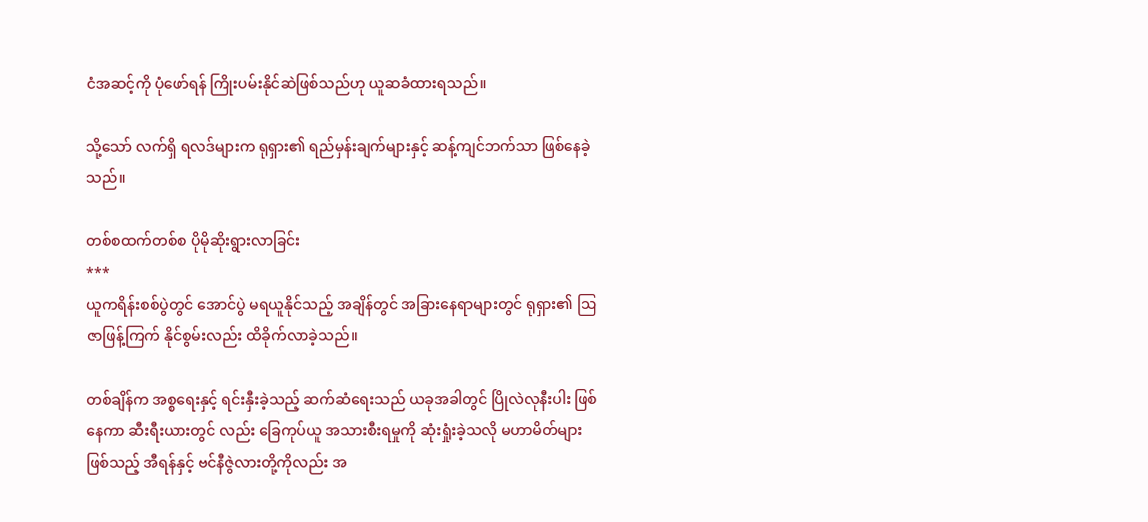ငံအဆင့်ကို ပုံဖော်ရန် ကြိုးပမ်းနိုင်ဆဲဖြစ်သည်ဟု ယူဆခံထားရသည်။

သို့သော် လက်ရှိ ရလဒ်များက ရုရှား၏ ရည်မှန်းချက်များနှင့် ဆန့်ကျင်ဘက်သာ ဖြစ်နေခဲ့သည်။

တစ်စထက်တစ်စ ပိုမိုဆိုးရွားလာခြင်း
***
ယူကရိန်းစစ်ပွဲတွင် အောင်ပွဲ မရယူနိုင်သည့် အချိန်တွင် အခြားနေရာများတွင် ရုရှား၏ ဩဇာဖြန့်ကြက် နိုင်စွမ်းလည်း ထိခိုက်လာခဲ့သည်။

တစ်ချိန်က အစ္စရေးနှင့် ရင်းနှီးခဲ့သည့် ဆက်ဆံရေးသည် ယခုအခါတွင် ပြိုလဲလုနီးပါး ဖြစ်နေကာ ဆီးရီးယားတွင် လည်း ခြေကုပ်ယူ အသားစီးရမှုကို ဆုံးရှုံးခဲ့သလို မဟာမိတ်များဖြစ်သည့် အီရန်နှင့် ဗင်နီဇွဲလားတို့ကိုလည်း အ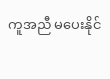ကူအညီ မပေးနိုင်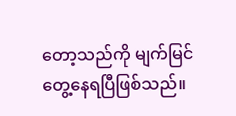တော့သည်ကို မျက်မြင်တွေ့နေရပြီဖြစ်သည်။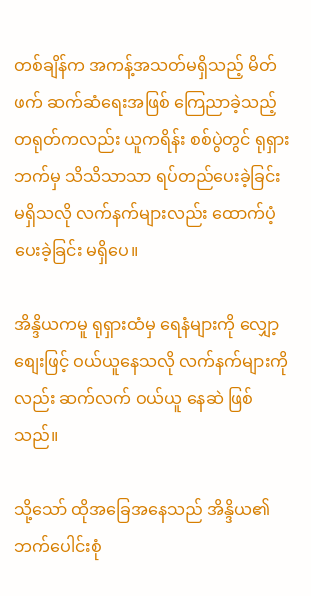တစ်ချိန်က အကန့်အသတ်မရှိသည့် မိတ်ဖက် ဆက်ဆံရေးအဖြစ် ကြေညာခဲ့သည့် တရုတ်ကလည်း ယူကရိန်း စစ်ပွဲတွင် ရုရှားဘက်မှ သိသိသာသာ ရပ်တည်ပေးခဲ့ခြင်း မရှိသလို လက်နက်များလည်း ထောက်ပံ့ပေးခဲ့ခြင်း မရှိပေ။

အိန္ဒိယကမူ ရုရှားထံမှ ရေနံများကို လျှော့စျေးဖြင့် ဝယ်ယူနေသလို လက်နက်များကိုလည်း ဆက်လက် ဝယ်ယူ နေဆဲ ဖြစ်သည်။

သို့သော် ထိုအခြေအနေသည် အိန္ဒိယ၏ ဘက်ပေါင်းစုံ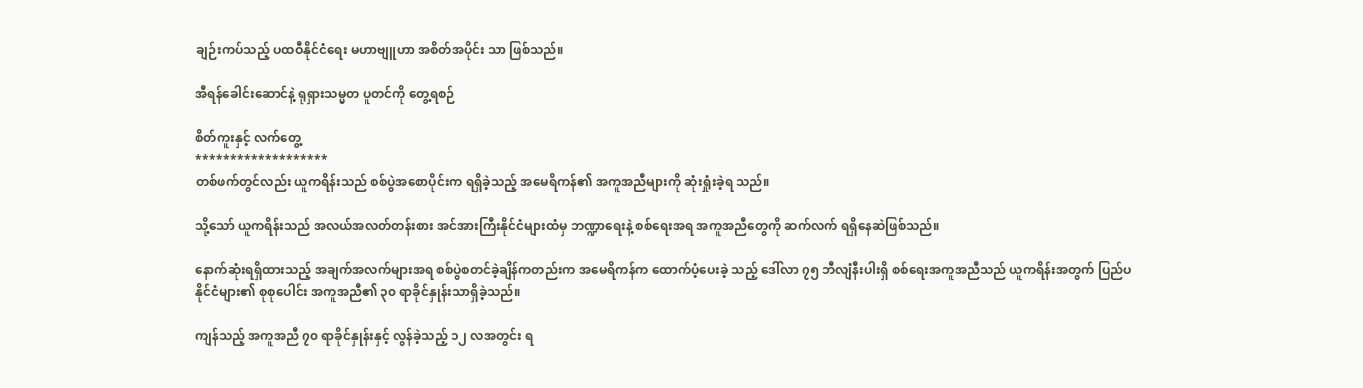ချဉ်းကပ်သည့် ပထဝီနိုင်ငံရေး မဟာဗျူဟာ အစိတ်အပိုင်း သာ ဖြစ်သည်။

အီရန်ခေါင်းဆောင်နဲ့ ရုရှားသမ္မတ ပူတင်ကို တွေ့ရစဉ်

စိတ်ကူးနှင့် လက်တွေ့
*******************
တစ်ဖက်တွင်လည်း ယူကရိန်းသည် စစ်ပွဲအစောပိုင်းက ရရှိခဲ့သည့် အမေရိကန်၏ အကူအညီများကို ဆုံးရှုံးခဲ့ရ သည်။

သို့သော် ယူကရိန်းသည် အလယ်အလတ်တန်းစား အင်အားကြီးနိုင်ငံများထံမှ ဘဏ္ဍာရေးနဲ့ စစ်ရေးအရ အကူအညီတွေကို ဆက်လက် ရရှိနေဆဲဖြစ်သည်။

နောက်ဆုံးရရှိထားသည့် အချက်အလက်များအရ စစ်ပွဲစတင်ခဲ့ချိန်ကတည်းက အမေရိကန်က ထောက်ပံ့ပေးခဲ့ သည့် ဒေါ်လာ ၇၅ ဘီလျံနီးပါးရှိ စစ်ရေးအကူအညီသည် ယူကရိန်းအတွက် ပြည်ပနိုင်ငံများ၏ စုစုပေါင်း အကူအညီ၏ ၃၀ ရာခိုင်နှုန်းသာရှိခဲ့သည်။

ကျန်သည့် အကူအညီ ၇၀ ရာခိုင်နှုန်းနှင့် လွန်ခဲ့သည့် ၁၂ လအတွင်း ရ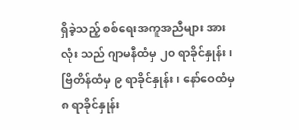ရှိခဲ့သည့် စစ်ရေးအကူအညီများ အားလုံး သည် ဂျာမနီထံမှ ၂၀ ရာခိုင်နှုန်း၊ ဗြိတိန်ထံမှ ၉ ရာခိုင်နှုန်း၊ နော်ဝေထံမှ ၈ ရာခိုင်နှုန်း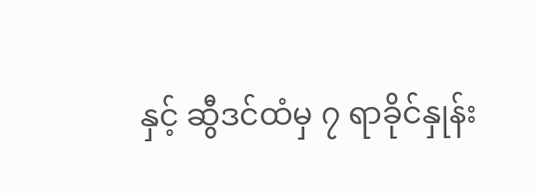နှင့် ဆွီဒင်ထံမှ ၇ ရာခိုင်နှုန်း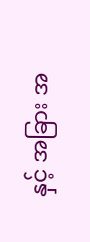နှင့် အခြား အ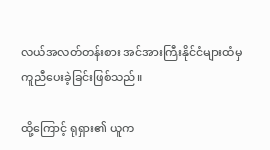လယ်အလတ်တန်းစား အင်အားကြီးနိုင်ငံများထံမှ ကူညီပေးခဲ့ခြင်းဖြစ်သည်။

ထို့ကြောင့် ရုရှား၏ ယူက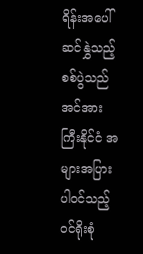ရိန်းအပေါ် ဆင်နွှဲသည့် စစ်ပွဲသည် အင်အားကြီးနိုင်ငံ အများအပြား ပါဝင်သည့် ဝင်ရိုးစုံ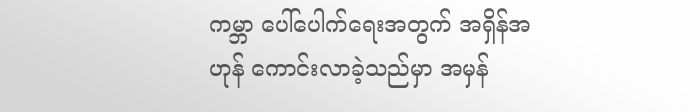ကမ္ဘာ ပေါ်ပေါက်ရေးအတွက် အရှိန်အဟုန် ကောင်းလာခဲ့သည်မှာ အမှန်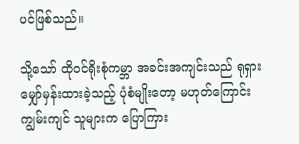ပင်ဖြစ်သည်။

သို့သော် ထိုဝင်ရိုးစုံကမ္ဘာ အခင်းအကျင်းသည် ရုရှားမျှော်မှန်းထားခဲ့သည့် ပုံစံမျိုးတော့ မဟုတ်ကြောင်း ကျွမ်းကျင် သူများက ပြောကြား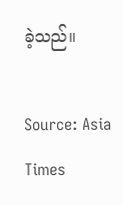ခဲ့သည်။

Source: Asia Times